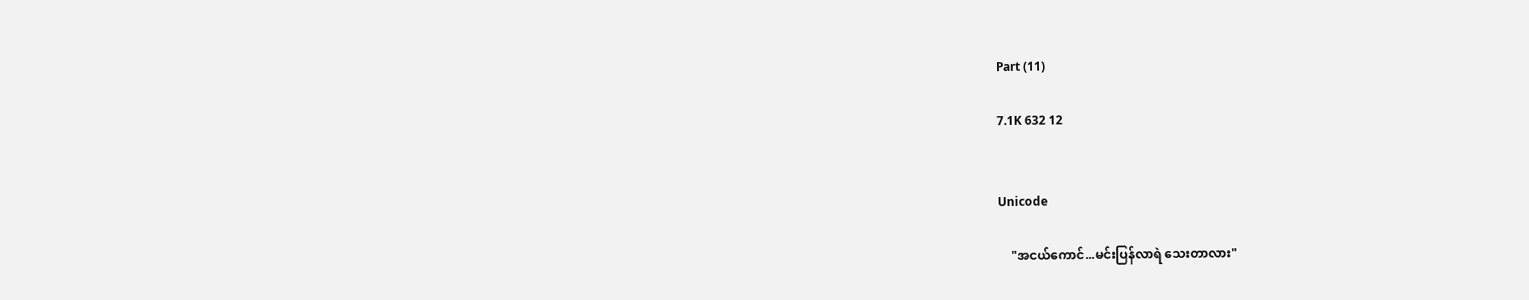Part (11)

7.1K 632 12


Unicode

    "အငယ်ကောင်...မင်းပြန်လာရဲ သေးတာလား"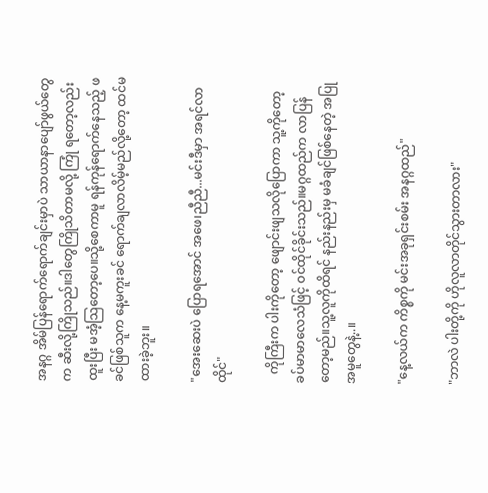အနဂ္ဂ အိမ်ပြန်ရောက်ရောက်ချင်းမှာပဲ သာယာနာပျော်ဖွယ်တွေက ဆီးလို့ကြိုသည်။ဒါတွေကြိုသိတာမလို့ ကြုံ ရတော့လည်း ထူးပြီး မအံ့သြတော့ပေ။သို့စေကာမူ ရန်ကုန်ရောက်နေသည့် ဖခင်ဖြစ်သူက နေ့မကူးခင် ရောက်ချလာလိမ့်မည်လို့တော့ ထင်မထားခဲ့ဘူး။

"အေးဆေးပဲ ပြောရအောင် အဖေ၊ညီညီ...မင်းဒီမှာ အရင်လာထိုင်"

   ကိုကြီးက ပါးကိုတော့ ဖျောင်းဖျသလိုပြောကာ သူ့ကိုတော့ ခပ်မာမာလေသံဖြင့် ဝင်ထိုင်ခိုင်းသည်။မဂ္ဂထည်က လာပြန်တော့မည်။သူ့လူကိုထိရင် နည်းနည်းမှ မခံချင်ဖြစ်နေတဲ့ အပြုအမူတွေနဲ့..။

"နေ့လယ်က ကိစ္စကို မင်းအခုရှင်းစမ်း အနဂ္ဂထည်"

"ဘာလဲ ပါးတို့ကို ဟိုလူလာတိုင်သွားတာလား"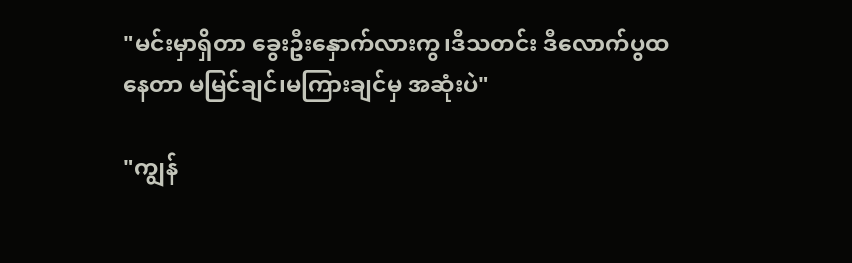"မင်းမှာရှိတာ ခွေးဦးနှောက်လားကွ၊ဒီသတင်း ဒီလောက်ပွထနေတာ မမြင်ချင်၊မကြားချင်မှ အဆုံးပဲ"

"ကျွန်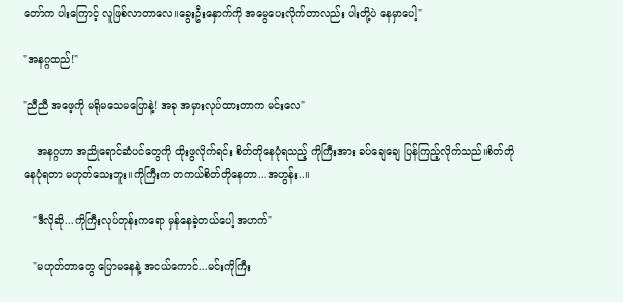တော်က ပါးကြောင့် လူဖြစ်လာတာလေ။ခွေးဦးနှောက်ကို အမွေပေးလိုက်တာလည်း ပါးတို့ပဲ နေမှာပေါ့"

"အနဂ္ဂထည်!"

"ညီညီ အဖေ့ကို မရိုမသေမပြောနဲ့! အခု အမှားလုပ်ထားတာက မင်းလေ"

    အနဂ္ဂဟာ အညိုရောင်ဆံပင်တွေကို ထိုးဖွလိုက်ရင်း စိတ်တိုနေပုံရသည့် ကိုကြီးအား ခပ်ချေချေ ပြန်ကြည့်လိုက်သည်။စိတ်တိုနေပုံရတာ မဟုတ်သေးဘူး။ကိုကြီးက တကယ်စိတ်တိုနေတာ...အဟွန်း..။

   "ဒီလိုဆို...ကိုကြီးလုပ်တုန်းကရော မှန်နေခဲ့တယ်ပေါ့ အဟက်"

   "မဟုတ်တာတွေ ပြောမနေနဲ့ အငယ်ကောင်...မင်းကိုကြီး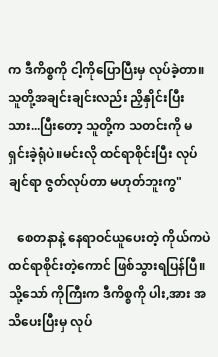က ဒီကိစ္စကို ငါ့ကိုပြောပြီးမှ လုပ်ခဲ့တာ။သူတို့အချင်းချင်းလည်း ညှိနှိုင်းပြီးသား...ပြီးတော့ သူတို့က သတင်းကို မရှင်းခဲ့ရုံပဲ။မင်းလို ထင်ရာစိုင်းပြီး လုပ်ချင်ရာ ဇွတ်လုပ်တာ မဟုတ်ဘူးကွ"

   စေတနာနဲ့ နေရာဝင်ယူပေးတဲ့ ကိုယ်ကပဲ ထင်ရာစိုင်းတဲ့ကောင် ဖြစ်သွားရပြန်ပြီ။သို့သော် ကိုကြီးက ဒီကိစ္စကို ပါး,အား အသိပေးပြီးမှ လုပ်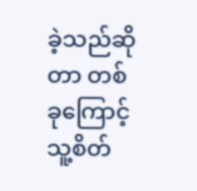ခဲ့သည်ဆိုတာ တစ်ခုကြောင့် သူ့စိတ်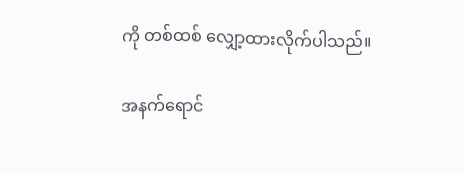ကို တစ်ထစ် လျှော့ထားလိုက်ပါသည်။

အနက်ရောင်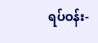ရပ်ဝန်း-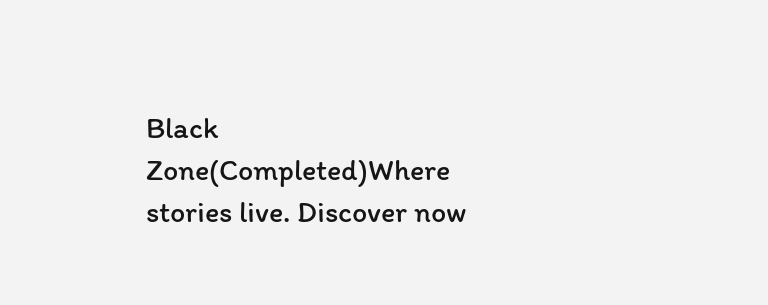Black Zone(Completed)Where stories live. Discover now